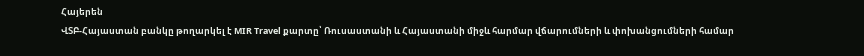Հայերեն
ՎՏԲ-Հայաստան բանկը թողարկել է MIR Travel քարտը՝ Ռուսաստանի և Հայաստանի միջև հարմար վճարումների և փոխանցումների համար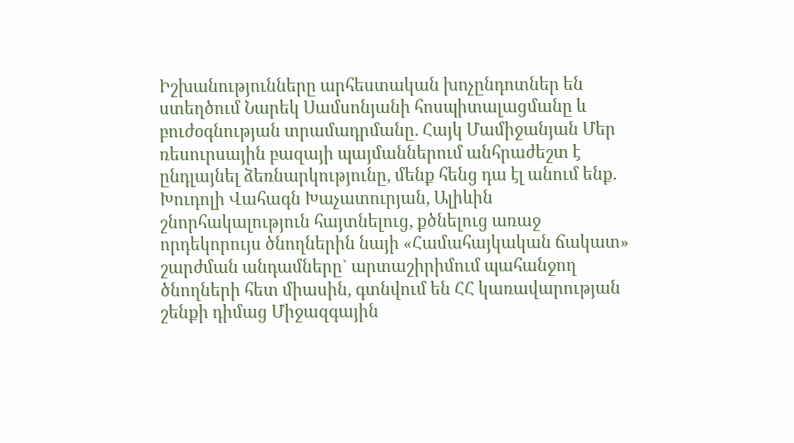Իշխանությունները արհեստական խոչընդոտներ են ստեղծում Նարեկ Սամսոնյանի հոսպիտալացմանը և բուժօգնության տրամադրմանը. Հայկ Մամիջանյան Մեր ռեսուրսային բազայի պայմաններում անհրաժեշտ է ընդլայնել ձեռնարկությունը, մենք հենց դա էլ անում ենք. Խուդոլի Վահագն Խաչատուրյան, Ալիևին շնորհակալություն հայտնելուց, քծնելուց առաջ որդեկորույս ծնողներին նայի «Համահայկական ճակատ» շարժման անդամները` արտաշիրիմում պահանջող ծնողների հետ միասին, գտնվում են ՀՀ կառավարության շենքի դիմաց Միջազգային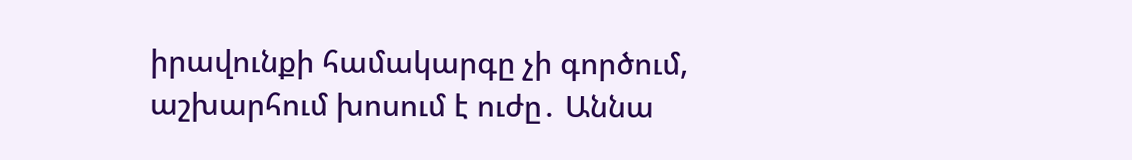իրավունքի համակարգը չի գործում, աշխարհում խոսում է ուժը․ Աննա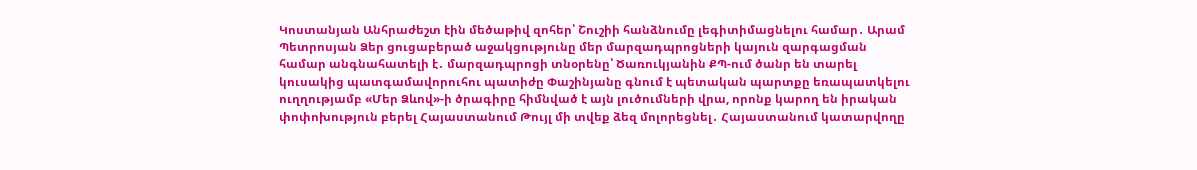Կոստանյան Անհրաժեշտ էին մեծաթիվ զոհեր՝ Շուշիի հանձնումը լեգիտիմացնելու համար․ Արամ Պետրոսյան Ձեր ցուցաբերած աջակցությունը մեր մարզադպրոցների կայուն զարգացման համար անգնահատելի է․ մարզադպրոցի տնօրենը՝ Ծառուկյանին ՔՊ-ում ծանր են տարել կուսակից պատգամավորուհու պատիժը Փաշինյանը գնում է պետական պարտքը եռապատկելու ուղղությամբ «Մեր Ձևով»-ի ծրագիրը հիմնված է այն լուծումների վրա, որոնք կարող են իրական փոփոխություն բերել Հայաստանում Թույլ մի տվեք ձեզ մոլորեցնել․ Հայաստանում կատարվողը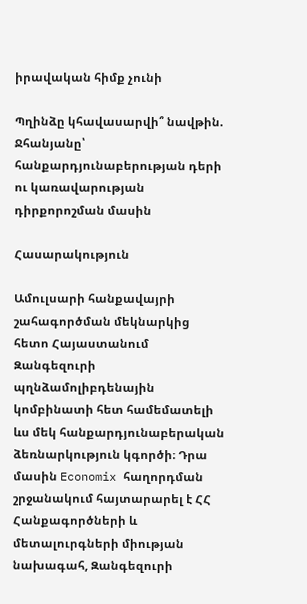իրավական հիմք չունի

Պղինձը կհավասարվի՞ նավթին. Ջհանյանը՝ հանքարդյունաբերության դերի ու կառավարության դիրքորոշման մասին

Հասարակություն

Ամուլսարի հանքավայրի շահագործման մեկնարկից հետո Հայաստանում Զանգեզուրի պղնձամոլիբդենային կոմբինատի հետ համեմատելի ևս մեկ հանքարդյունաբերական ձեռնարկություն կգործի։ Դրա մասին Economix հաղորդման շրջանակում հայտարարել է ՀՀ Հանքագործների և մետալուրգների միության նախագահ, Զանգեզուրի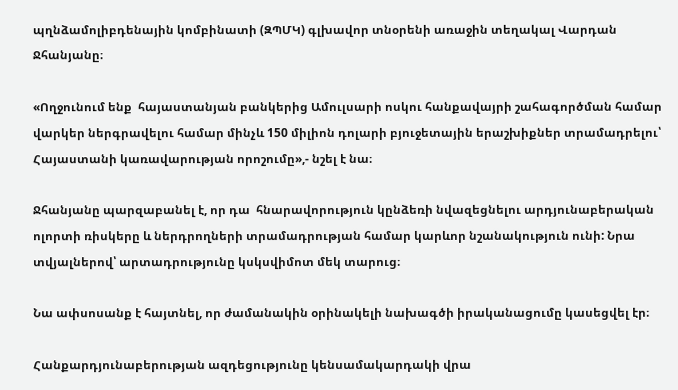պղնձամոլիբդենային կոմբինատի (ԶՊՄԿ) գլխավոր տնօրենի առաջին տեղակալ Վարդան Ջհանյանը։

«Ողջունում ենք  հայաստանյան բանկերից Ամուլսարի ոսկու հանքավայրի շահագործման համար վարկեր ներգրավելու համար մինչև 150 միլիոն դոլարի բյուջետային երաշխիքներ տրամադրելու՝ Հայաստանի կառավարության որոշումը»,- նշել է նա։

Ջհանյանը պարզաբանել է, որ դա  հնարավորություն կընձեռի նվազեցնելու արդյունաբերական ոլորտի ռիսկերը և ներդրողների տրամադրության համար կարևոր նշանակություն ունի: Նրա տվյալներով՝ արտադրությունը կսկսվիմոտ մեկ տարուց։

Նա ափսոսանք է հայտնել, որ ժամանակին օրինակելի նախագծի իրականացումը կասեցվել էր։

Հանքարդյունաբերության ազդեցությունը կենսամակարդակի վրա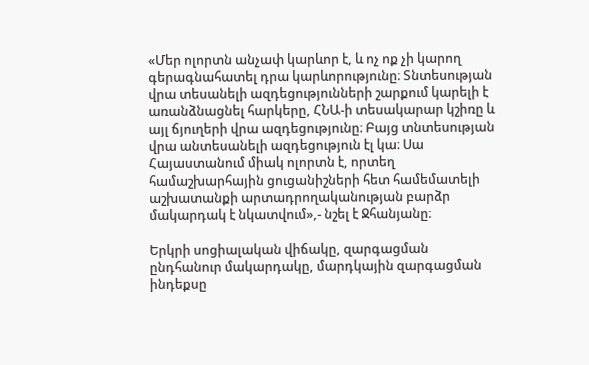«Մեր ոլորտն անչափ կարևոր է, և ոչ ոք չի կարող գերագնահատել դրա կարևորությունը։ Տնտեսության վրա տեսանելի ազդեցությունների շարքում կարելի է առանձնացնել հարկերը, ՀՆԱ-ի տեսակարար կշիռը և այլ ճյուղերի վրա ազդեցությունը։ Բայց տնտեսության վրա անտեսանելի ազդեցություն էլ կա։ Սա Հայաստանում միակ ոլորտն է, որտեղ համաշխարհային ցուցանիշների հետ համեմատելի աշխատանքի արտադրողականության բարձր մակարդակ է նկատվում»,- նշել է Ջհանյանը։

Երկրի սոցիալական վիճակը, զարգացման ընդհանուր մակարդակը, մարդկային զարգացման ինդեքսը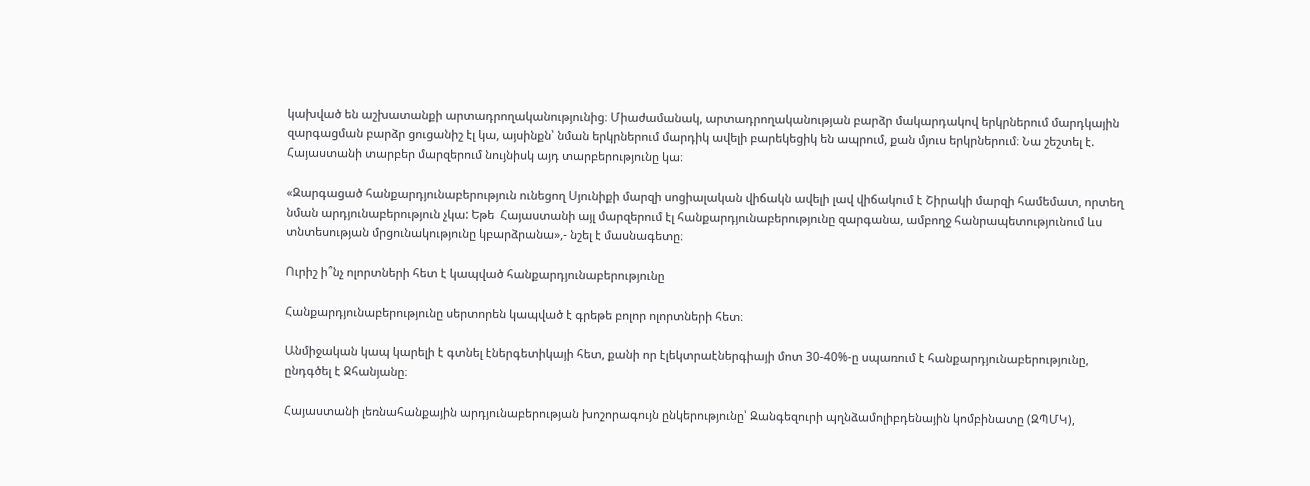կախված են աշխատանքի արտադրողականությունից։ Միաժամանակ, արտադրողականության բարձր մակարդակով երկրներում մարդկային զարգացման բարձր ցուցանիշ էլ կա, այսինքն՝ նման երկրներում մարդիկ ավելի բարեկեցիկ են ապրում, քան մյուս երկրներում։ Նա շեշտել է. Հայաստանի տարբեր մարզերում նույնիսկ այդ տարբերությունը կա։

«Զարգացած հանքարդյունաբերություն ունեցող Սյունիքի մարզի սոցիալական վիճակն ավելի լավ վիճակում է Շիրակի մարզի համեմատ, որտեղ նման արդյունաբերություն չկա: Եթե  Հայաստանի այլ մարզերում էլ հանքարդյունաբերությունը զարգանա, ամբողջ հանրապետությունում ևս տնտեսության մրցունակությունը կբարձրանա»,- նշել է մասնագետը։

Ուրիշ ի՞նչ ոլորտների հետ է կապված հանքարդյունաբերությունը

Հանքարդյունաբերությունը սերտորեն կապված է գրեթե բոլոր ոլորտների հետ։

Անմիջական կապ կարելի է գտնել էներգետիկայի հետ, քանի որ էլեկտրաէներգիայի մոտ 30-40%-ը սպառում է հանքարդյունաբերությունը, ընդգծել է Ջհանյանը։

Հայաստանի լեռնահանքային արդյունաբերության խոշորագույն ընկերությունը՝ Զանգեզուրի պղնձամոլիբդենային կոմբինատը (ԶՊՄԿ),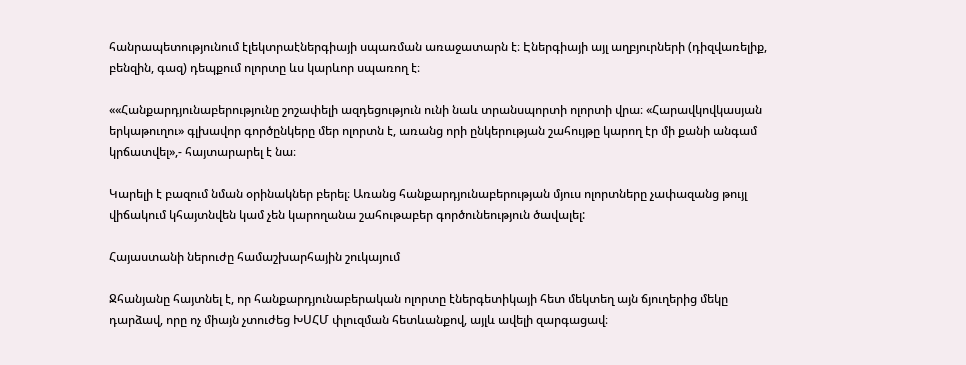հանրապետությունում էլեկտրաէներգիայի սպառման առաջատարն է։ Էներգիայի այլ աղբյուրների (դիզվառելիք, բենզին, գազ) դեպքում ոլորտը ևս կարևոր սպառող է։

««Հանքարդյունաբերությունը շոշափելի ազդեցություն ունի նաև տրանսպորտի ոլորտի վրա։ «Հարավկովկասյան երկաթուղու» գլխավոր գործընկերը մեր ոլորտն է, առանց որի ընկերության շահույթը կարող էր մի քանի անգամ կրճատվել»,- հայտարարել է նա։

Կարելի է բազում նման օրինակներ բերել։ Առանց հանքարդյունաբերության մյուս ոլորտները չափազանց թույլ վիճակում կհայտնվեն կամ չեն կարողանա շահութաբեր գործունեություն ծավալել:

Հայաստանի ներուժը համաշխարհային շուկայում

Ջհանյանը հայտնել է, որ հանքարդյունաբերական ոլորտը էներգետիկայի հետ մեկտեղ այն ճյուղերից մեկը դարձավ, որը ոչ միայն չտուժեց ԽՍՀՄ փլուզման հետևանքով, այլև ավելի զարգացավ։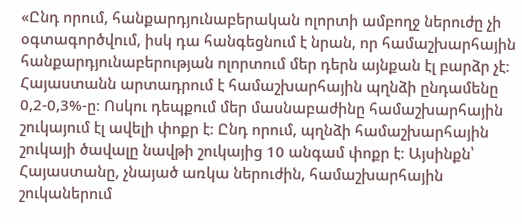«Ընդ որում, հանքարդյունաբերական ոլորտի ամբողջ ներուժը չի օգտագործվում, իսկ դա հանգեցնում է նրան, որ համաշխարհային հանքարդյունաբերության ոլորտում մեր դերն այնքան էլ բարձր չէ։ Հայաստանն արտադրում է համաշխարհային պղնձի ընդամենը 0,2-0,3%-ը։ Ոսկու դեպքում մեր մասնաբաժինը համաշխարհային շուկայում էլ ավելի փոքր է։ Ընդ որում, պղնձի համաշխարհային շուկայի ծավալը նավթի շուկայից 10 անգամ փոքր է։ Այսինքն՝ Հայաստանը, չնայած առկա ներուժին, համաշխարհային շուկաներում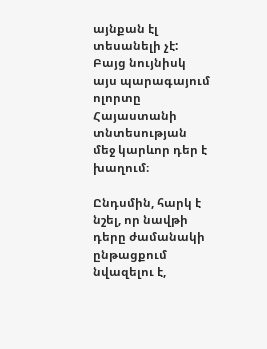այնքան էլ տեսանելի չէ: Բայց նույնիսկ այս պարագայում ոլորտը Հայաստանի տնտեսության մեջ կարևոր դեր է խաղում։

Ընդսմին, հարկ է նշել, որ նավթի դերը ժամանակի ընթացքում նվազելու է,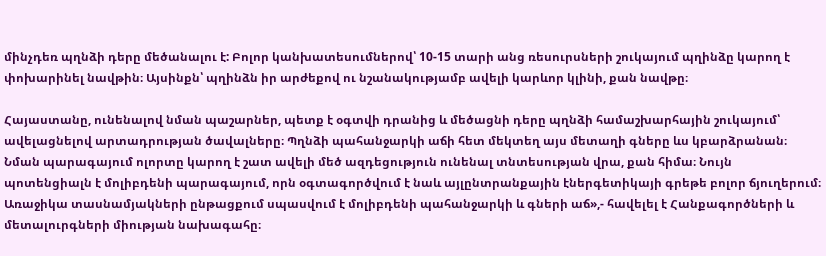մինչդեռ պղնձի դերը մեծանալու է: Բոլոր կանխատեսումներով՝ 10-15 տարի անց ռեսուրսների շուկայում պղինձը կարող է փոխարինել նավթին։ Այսինքն՝ պղինձն իր արժեքով ու նշանակությամբ ավելի կարևոր կլինի, քան նավթը։

Հայաստանը, ունենալով նման պաշարներ, պետք է օգտվի դրանից և մեծացնի դերը պղնձի համաշխարհային շուկայում՝ ավելացնելով արտադրության ծավալները։ Պղնձի պահանջարկի աճի հետ մեկտեղ այս մետաղի գները ևս կբարձրանան։ Նման պարագայում ոլորտը կարող է շատ ավելի մեծ ազդեցություն ունենալ տնտեսության վրա, քան հիմա։ Նույն պոտենցիալն է մոլիբդենի պարագայում, որն օգտագործվում է նաև այլընտրանքային էներգետիկայի գրեթե բոլոր ճյուղերում։ Առաջիկա տասնամյակների ընթացքում սպասվում է մոլիբդենի պահանջարկի և գների աճ»,- հավելել է Հանքագործների և մետալուրգների միության նախագահը։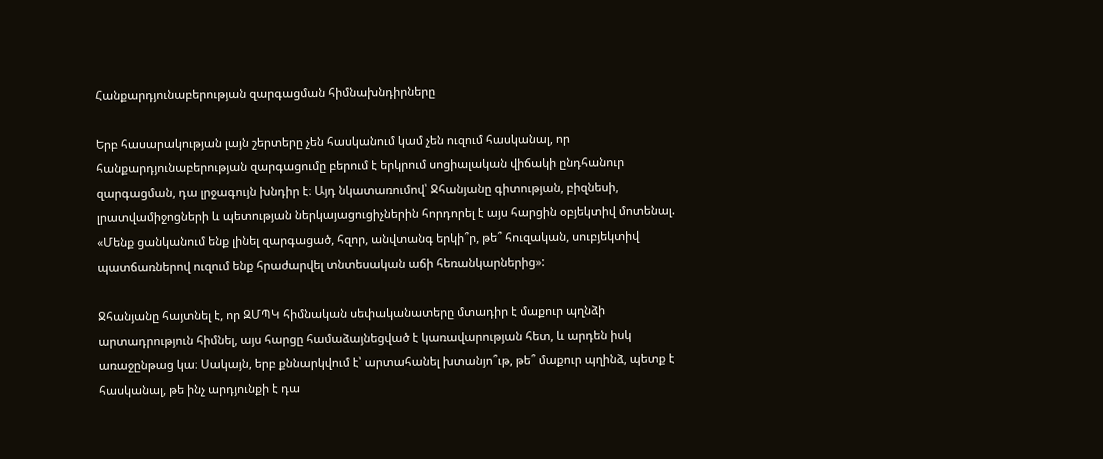Հանքարդյունաբերության զարգացման հիմնախնդիրները

Երբ հասարակության լայն շերտերը չեն հասկանում կամ չեն ուզում հասկանալ, որ հանքարդյունաբերության զարգացումը բերում է երկրում սոցիալական վիճակի ընդհանուր զարգացման, դա լրջագույն խնդիր է։ Այդ նկատառումով՝ Ջհանյանը գիտության, բիզնեսի, լրատվամիջոցների և պետության ներկայացուցիչներին հորդորել է այս հարցին օբյեկտիվ մոտենալ. «Մենք ցանկանում ենք լինել զարգացած, հզոր, անվտանգ երկի՞ր, թե՞ հուզական, սուբյեկտիվ պատճառներով ուզում ենք հրաժարվել տնտեսական աճի հեռանկարներից»:

Ջհանյանը հայտնել է, որ ԶՄՊԿ հիմնական սեփականատերը մտադիր է մաքուր պղնձի արտադրություն հիմնել, այս հարցը համաձայնեցված է կառավարության հետ, և արդեն իսկ առաջընթաց կա։ Սակայն, երբ քննարկվում է՝ արտահանել խտանյո՞ւթ, թե՞ մաքուր պղինձ, պետք է հասկանալ, թե ինչ արդյունքի է դա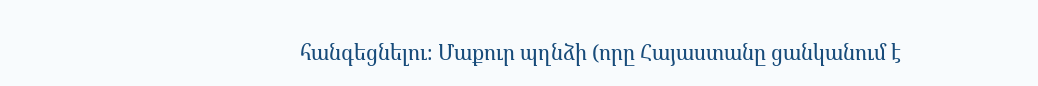հանգեցնելու։ Մաքուր պղնձի (որը Հայաստանը ցանկանում է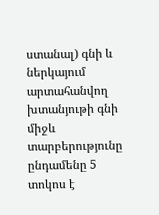ստանալ) գնի և ներկայում արտահանվող խտանյութի գնի միջև տարբերությունը ընդամենը 5 տոկոս է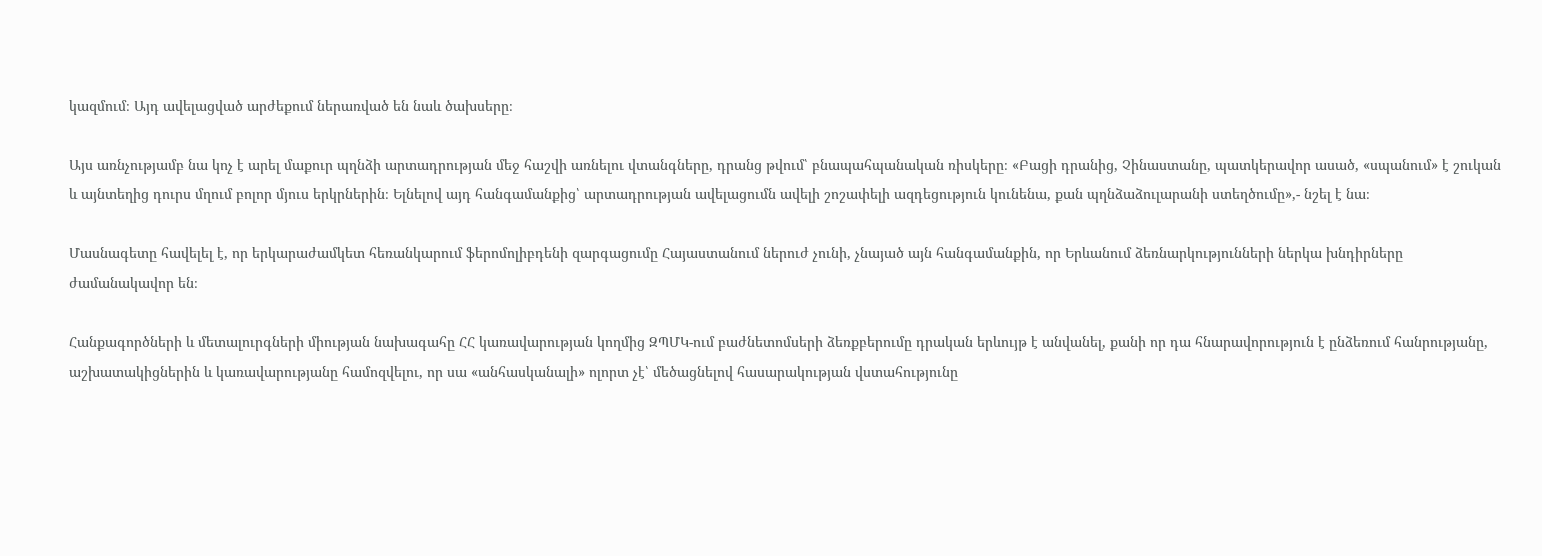կազմում։ Այդ ավելացված արժեքում ներառված են նաև ծախսերը։

Այս առնչությամբ նա կոչ է արել մաքուր պղնձի արտադրության մեջ հաշվի առնելու վտանգները, դրանց թվում՝ բնապահպանական ռիսկերը։ «Բացի դրանից, Չինաստանը, պատկերավոր ասած, «սպանում» է շուկան և այնտեղից դուրս մղում բոլոր մյուս երկրներին։ Ելնելով այդ հանգամանքից՝ արտադրության ավելացումն ավելի շոշափելի ազդեցություն կունենա, քան պղնձաձուլարանի ստեղծումը»,- նշել է նա։

Մասնագետը հավելել է, որ երկարաժամկետ հեռանկարում ֆերոմոլիբդենի զարգացումը Հայաստանում ներուժ չունի, չնայած այն հանգամանքին, որ Երևանում ձեռնարկությունների ներկա խնդիրները ժամանակավոր են։

Հանքագործների և մետալուրգների միության նախագահը ՀՀ կառավարության կողմից ԶՊՄԿ-ում բաժնետոմսերի ձեռքբերումը դրական երևույթ է անվանել, քանի որ դա հնարավորություն է ընձեռում հանրությանը, աշխատակիցներին և կառավարությանը համոզվելու, որ սա «անհասկանալի» ոլորտ չէ՝ մեծացնելով հասարակության վստահությունը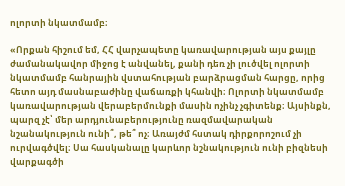ոլորտի նկատմամբ։

«Որքան հիշում եմ, ՀՀ վարչապետը կառավարության այս քայլը ժամանակավոր միջոց է անվանել, քանի դեռ չի լուծվել ոլորտի նկատմամբ հանրային վստահության բարձրացման հարցը, որից հետո այդ մասնաբաժինը վաճառքի կհանվի։ Ոլորտի նկատմամբ կառավարության վերաբերմունքի մասին ոչինչ չգիտենք։ Այսինքն, պարզ չէ՝ մեր արդյունաբերությունը ռազմավարական նշանակություն ունի՞, թե՞ ոչ։ Առայժմ հստակ դիրքորոշում չի ուրվագծվել։ Սա հասկանալը կարևոր նշնակություն ունի բիզնեսի վարքագծի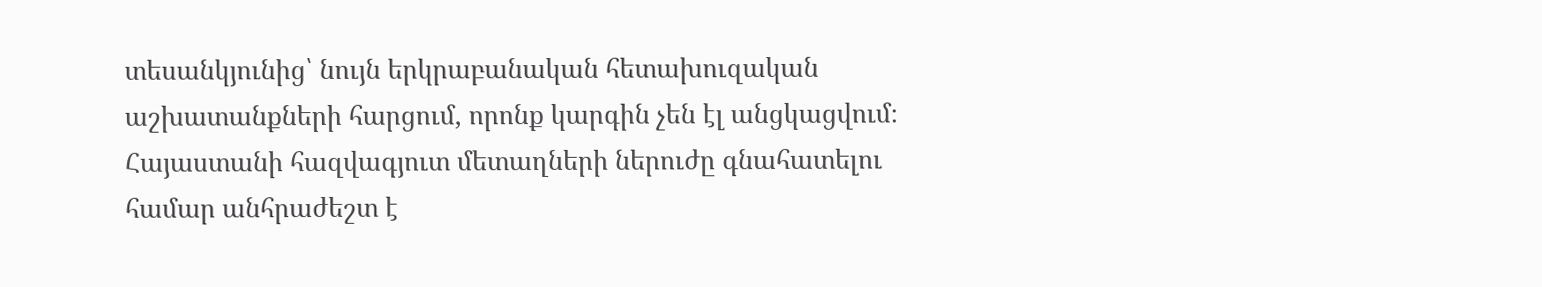տեսանկյունից՝ նույն երկրաբանական հետախուզական աշխատանքների հարցում, որոնք կարգին չեն էլ անցկացվում։ Հայաստանի հազվագյուտ մետաղների ներուժը գնահատելու համար անհրաժեշտ է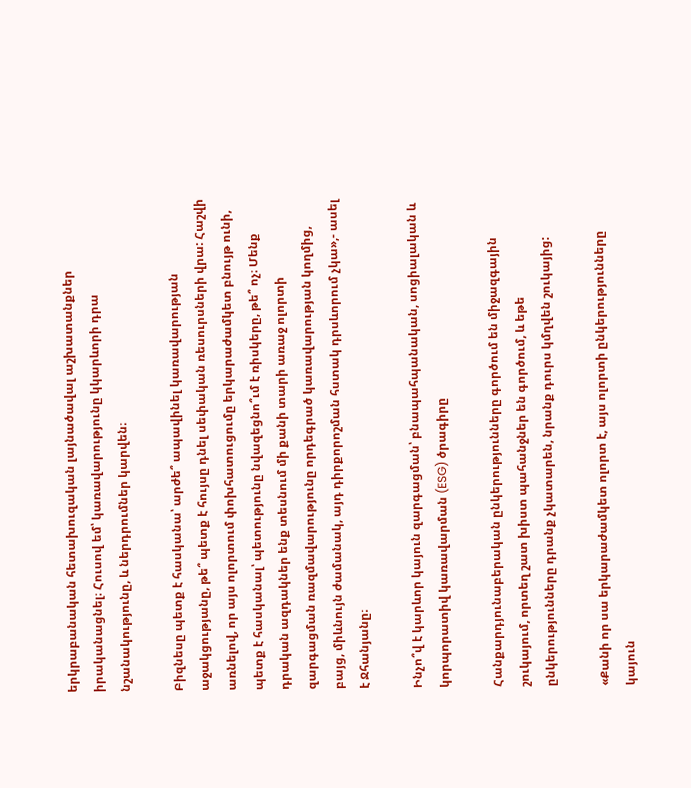երկրաբանական հետախուզական լայնածավալ աշխատանքներ իրականացնել։ Հուսով եմ՝ կառավարությունը կկարևորի դրա նշանակությունը, և ներդրումներ կարվեն։

Բիզնեսը պետք է հասկանա՝ արժե՞ ապավինել կառավարության աջակցությանը, թե՞ պետք է հույսը դնել սեփական ռեսուրսների վրա: Հաշվի առնելով, որ այս ոլորտում փոխհատուցումը երկարաժամկետ բնույթ ունի, պետք է հասկանալ՝ պետությունը նվազեցնո՞ւմ է ռիսկերը, թե՞ ոչ։ Մենք դրական ազդակներ ենք տեսնում մի քանի տարի առաջ ոլորտի զարգացման ռազմավարությունը որդեգրած կառավարության կողմից, բայց, միևնույն ժամանակ, այդ դիրքորոշման հստակ դրսևորում չկա»,- ասել է Ջհանյանը։

Ինչո՞վ է կարևոր կայուն զարգացման՝ բնապահպանական, սոցիալական և կորպորատիվ կառավարման (ESG) ծրագիրը

Հանքարդյունաբերական ընկերությունները գործում են միջազգային շուկայում, որտեղ շատ խիստ պահանջներ են գործում, և եթե ընկերությունները դրանք չկատարեն, նրանք դուրս կմղվեն շուկայից:

«Քանի որ սա երկարաժամկետ ոլորտ է, այս ոլորտի ընկերությունները կայուն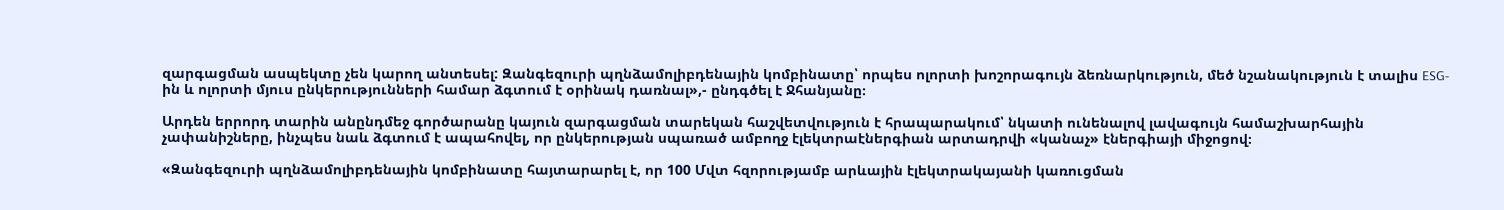զարգացման ասպեկտը չեն կարող անտեսել: Զանգեզուրի պղնձամոլիբդենային կոմբինատը՝ որպես ոլորտի խոշորագույն ձեռնարկություն, մեծ նշանակություն է տալիս ESG-ին և ոլորտի մյուս ընկերությունների համար ձգտում է օրինակ դառնալ»,- ընդգծել է Ջհանյանը։

Արդեն երրորդ տարին անընդմեջ գործարանը կայուն զարգացման տարեկան հաշվետվություն է հրապարակում՝ նկատի ունենալով լավագույն համաշխարհային չափանիշները, ինչպես նաև ձգտում է ապահովել, որ ընկերության սպառած ամբողջ էլեկտրաէներգիան արտադրվի «կանաչ» էներգիայի միջոցով։

«Զանգեզուրի պղնձամոլիբդենային կոմբինատը հայտարարել է, որ 100 Մվտ հզորությամբ արևային էլեկտրակայանի կառուցման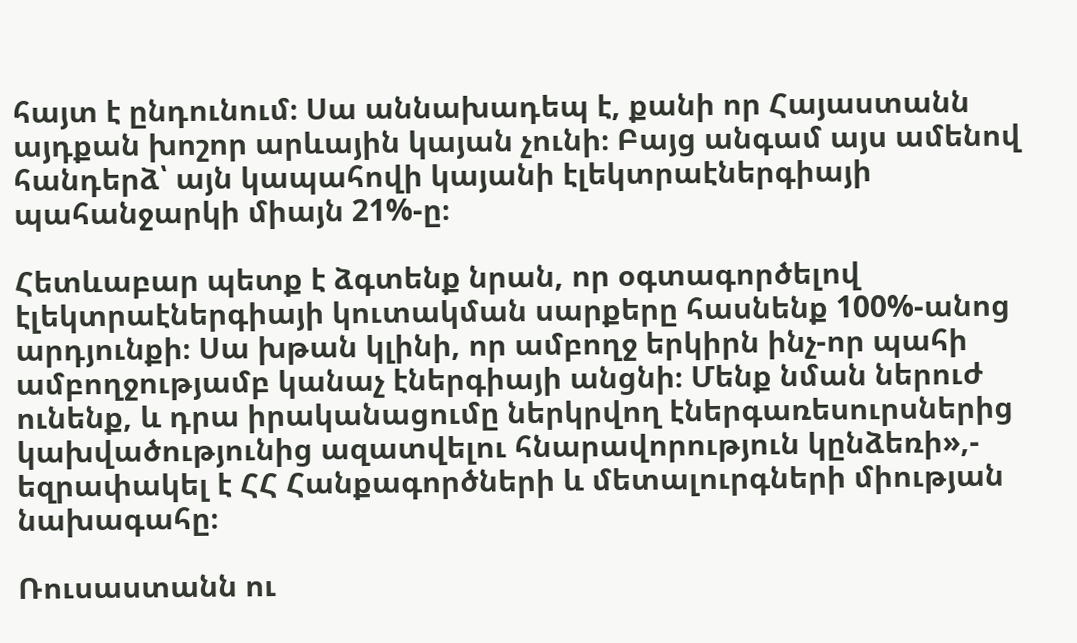հայտ է ընդունում։ Սա աննախադեպ է, քանի որ Հայաստանն այդքան խոշոր արևային կայան չունի։ Բայց անգամ այս ամենով հանդերձ՝ այն կապահովի կայանի էլեկտրաէներգիայի պահանջարկի միայն 21%-ը։

Հետևաբար պետք է ձգտենք նրան, որ օգտագործելով էլեկտրաէներգիայի կուտակման սարքերը հասնենք 100%-անոց արդյունքի։ Սա խթան կլինի, որ ամբողջ երկիրն ինչ-որ պահի ամբողջությամբ կանաչ էներգիայի անցնի։ Մենք նման ներուժ ունենք, և դրա իրականացումը ներկրվող էներգառեսուրսներից կախվածությունից ազատվելու հնարավորություն կընձեռի»,- եզրափակել է ՀՀ Հանքագործների և մետալուրգների միության նախագահը։

Ռուսաստանն ու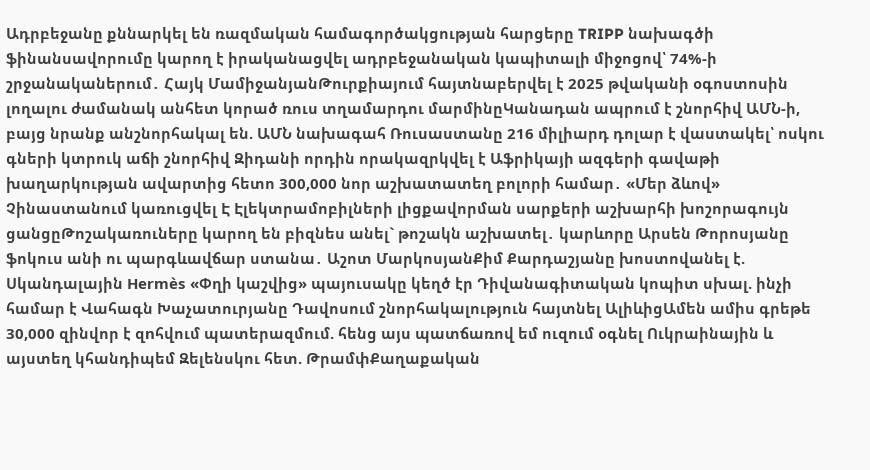Ադրբեջանը քննարկել են ռազմական համագործակցության հարցերը TRIPP նախագծի ֆինանսավորումը կարող է իրականացվել ադրբեջանական կապիտալի միջոցով՝ 74%-ի շրջանականերում․ Հայկ ՄամիջանյանԹուրքիայում հայտնաբերվել է 2025 թվականի օգոստոսին լողալու ժամանակ անհետ կորած ռուս տղամարդու մարմինըԿանադան ապրում է շնորհիվ ԱՄՆ-ի, բայց նրանք անշնորհակալ են. ԱՄՆ նախագահ Ռուսաստանը 216 միլիարդ դոլար է վաստակել՝ ոսկու գների կտրուկ աճի շնորհիվ Զիդանի որդին որակազրկվել է Աֆրիկայի ազգերի գավաթի խաղարկության ավարտից հետո 300,000 նոր աշխատատեղ բոլորի համար․ «Մեր ձևով» Չինաստանում կառուցվել Է Էլեկտրամոբիլների լիցքավորման սարքերի աշխարհի խոշորագույն ցանցըԹոշակառուները կարող են բիզնես անել` թոշակն աշխատել․ կարևորը Արսեն Թորոսյանը ֆոկուս անի ու պարգևավճար ստանա․ Աշոտ ՄարկոսյանՔիմ Քարդաշյանը խոստովանել է. Սկանդալային Hermès «Փղի կաշվից» պայուսակը կեղծ էր Դիվանագիտական կոպիտ սխալ. ինչի համար է Վահագն Խաչատուրյանը Դավոսում շնորհակալություն հայտնել ԱլիևիցԱմեն ամիս գրեթե 30,000 զինվոր է զnհվում պատերազմում. հենց այս պատճառով եմ ուզում օգնել Ուկրաինային և այստեղ կհանդիպեմ Զելենսկու հետ. ԹրամփՔաղաքական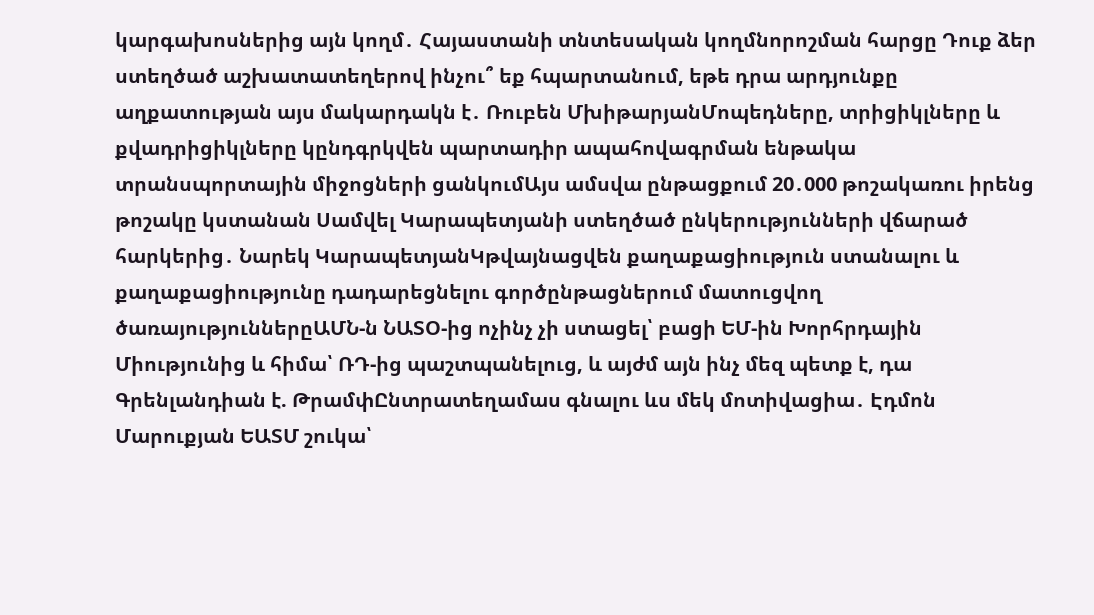կարգախոսներից այն կողմ․ Հայաստանի տնտեսական կողմնորոշման հարցը Դուք ձեր ստեղծած աշխատատեղերով ինչու՞ եք հպարտանում, եթե դրա արդյունքը աղքատության այս մակարդակն է․ Ռուբեն ՄխիթարյանՄոպեդները, տրիցիկլները և քվադրիցիկլները կընդգրկվեն պարտադիր ապահովագրման ենթակա տրանսպորտային միջոցների ցանկումԱյս ամսվա ընթացքում 20․000 թոշակառու իրենց թոշակը կստանան Սամվել Կարապետյանի ստեղծած ընկերությունների վճարած հարկերից․ Նարեկ ԿարապետյանԿթվայնացվեն քաղաքացիություն ստանալու և քաղաքացիությունը դադարեցնելու գործընթացներում մատուցվող ծառայություններըԱՄՆ-ն ՆԱՏՕ-ից ոչինչ չի ստացել՝ բացի ԵՄ-ին Խորհրդային Միությունից և հիմա՝ ՌԴ-ից պաշտպանելուց, և այժմ այն ինչ մեզ պետք է, դա Գրենլանդիան է. ԹրամփԸնտրատեղամաս գնալու ևս մեկ մոտիվացիա․ Էդմոն Մարուքյան ԵԱՏՄ շուկա՝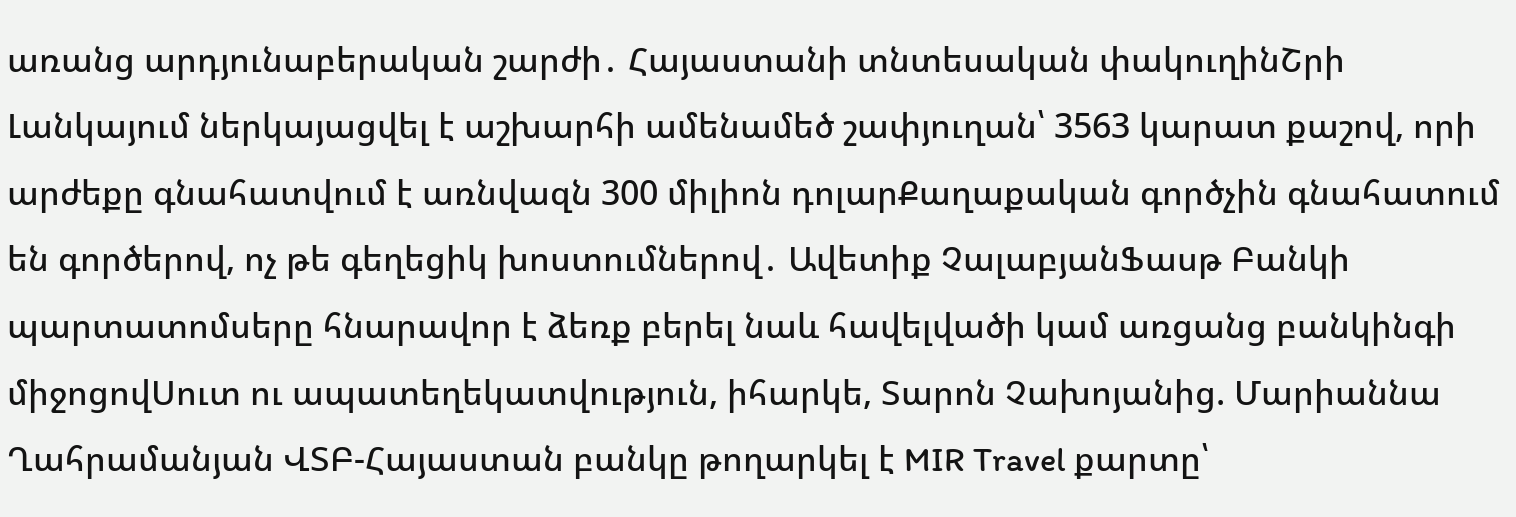առանց արդյունաբերական շարժի․ Հայաստանի տնտեսական փակուղինՇրի Լանկայում ներկայացվել է աշխարհի ամենամեծ շափյուղան՝ 3563 կարատ քաշով, որի արժեքը գնահատվում է առնվազն 300 միլիոն դոլարՔաղաքական գործչին գնահատում են գործերով, ոչ թե գեղեցիկ խոստումներով․ Ավետիք ՉալաբյանՖասթ Բանկի պարտատոմսերը հնարավոր է ձեռք բերել նաև հավելվածի կամ առցանց բանկինգի միջոցովՍուտ ու ապատեղեկատվություն, իհարկե, Տարոն Չախոյանից. Մարիաննա Ղահրամանյան ՎՏԲ-Հայաստան բանկը թողարկել է MIR Travel քարտը՝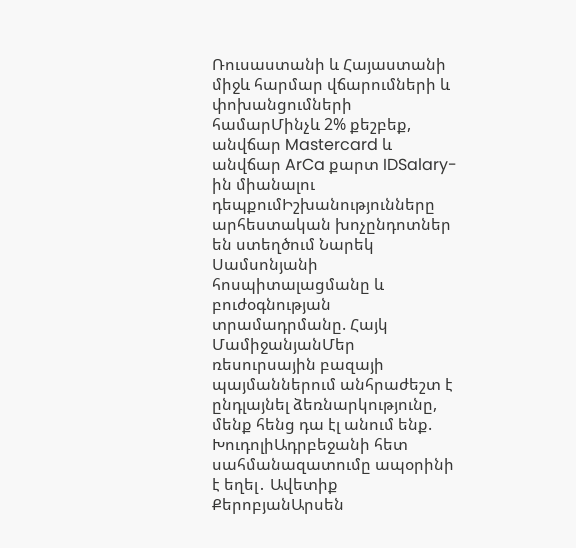Ռուսաստանի և Հայաստանի միջև հարմար վճարումների և փոխանցումների համարՄինչև 2% քեշբեք, անվճար Mastercard և անվճար ArCa քարտ IDSalary-ին միանալու դեպքումԻշխանությունները արհեստական խոչընդոտներ են ստեղծում Նարեկ Սամսոնյանի հոսպիտալացմանը և բուժօգնության տրամադրմանը. Հայկ ՄամիջանյանՄեր ռեսուրսային բազայի պայմաններում անհրաժեշտ է ընդլայնել ձեռնարկությունը, մենք հենց դա էլ անում ենք. ԽուդոլիԱդրբեջանի հետ սահմանազատումը ապօրինի է եղել․ Ավետիք ՔերոբյանԱրսեն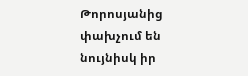Թորոսյանից փախչում են նույնիսկ իր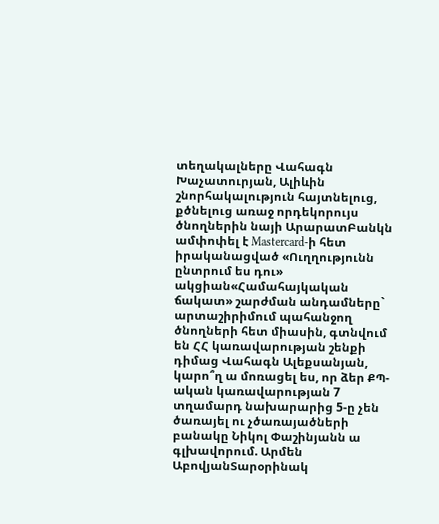տեղակալները Վահագն Խաչատուրյան, Ալիևին շնորհակալություն հայտնելուց, քծնելուց առաջ որդեկորույս ծնողներին նայի ԱրարատԲանկն ամփոփել է Mastercard-ի հետ իրականացված «Ուղղությունն ընտրում ես դու» ակցիան«Համահայկական ճակատ» շարժման անդամները` արտաշիրիմում պահանջող ծնողների հետ միասին, գտնվում են ՀՀ կառավարության շենքի դիմաց Վահագն Ալեքսանյան, կարո՞ղ ա մոռացել ես, որ ձեր ՔՊ-ական կառավարության 7 տղամարդ նախարարից 5-ը չեն ծառայել ու չծառայածների բանակը Նիկոլ Փաշինյանն ա գլխավորում. Արմեն ԱբովյանՏարօրինակ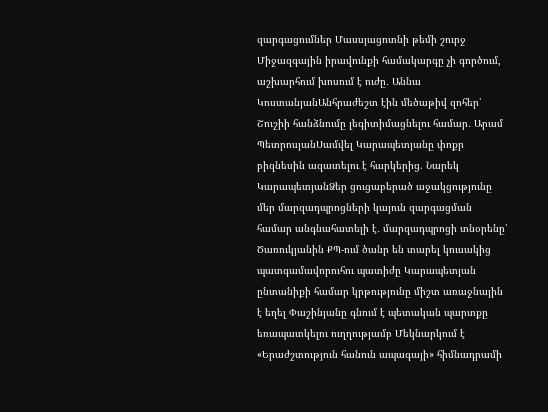զարգացումներ Մասսյացոտնի թեմի շուրջ Միջազգային իրավունքի համակարգը չի գործում, աշխարհում խոսում է ուժը․ Աննա ԿոստանյանԱնհրաժեշտ էին մեծաթիվ զոհեր՝ Շուշիի հանձնումը լեգիտիմացնելու համար․ Արամ ՊետրոսյանՍամվել Կարապետյանը փոքր բիզնեսին ազատելու է հարկերից. Նարեկ ԿարապետյանՁեր ցուցաբերած աջակցությունը մեր մարզադպրոցների կայուն զարգացման համար անգնահատելի է․ մարզադպրոցի տնօրենը՝ Ծառուկյանին ՔՊ-ում ծանր են տարել կուսակից պատգամավորուհու պատիժը Կարապետյան ընտանիքի համար կրթությունը միշտ առաջնային է եղել Փաշինյանը գնում է պետական պարտքը եռապատկելու ուղղությամբ Մեկնարկում է «Երաժշտություն հանուն ապագայի» հիմնադրամի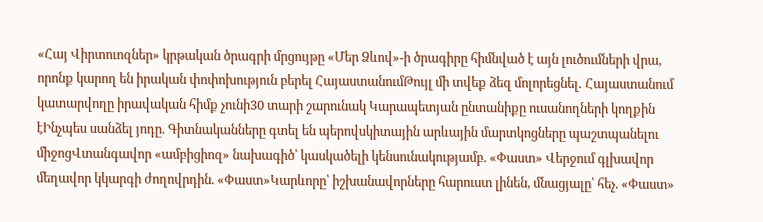«Հայ Վիրտուոզներ» կրթական ծրագրի մրցույթը «Մեր Ձևով»-ի ծրագիրը հիմնված է այն լուծումների վրա, որոնք կարող են իրական փոփոխություն բերել ՀայաստանումԹույլ մի տվեք ձեզ մոլորեցնել․ Հայաստանում կատարվողը իրավական հիմք չունի30 տարի շարունակ Կարապետյան ընտանիքը ուսանողների կողքին էԻնչպես սանձել յոդը. Գիտնականները գտել են պերովսկիտային արևային մարտկոցները պաշտպանելու միջոցՎտանգավոր «ամբիցիոզ» նախագիծ՝ կասկածելի կենսունակությամբ. «Փաստ» Վերջում գլխավոր մեղավոր կկարգի ժողովրդին. «Փաստ»Կարևորը՝ իշխանավորները հարուստ լինեն, մնացյալը՝ հեչ. «Փաստ»